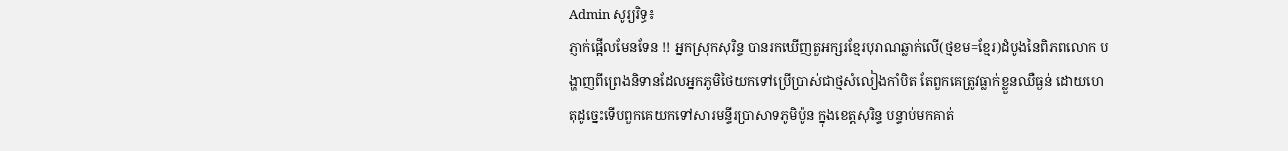Admin សូរ្យរិទ្ធ៖
ភ្ញាក់ផ្អើលមែនទែន !! អ្នកស្រុកសុរិន្ទ បានរកឃើញតួអក្សរខ្មែរបុរាណឆ្លាក់លើ(ថ្មខម=ខ្មែរ)ដំបូងនៃពិភពលោក បង្ហាញពីព្រេងនិទានដែលអ្នកភូមិថៃយកទៅប្រើប្រាស់ជាថ្មសំលៀងកាំបិត តែពួកគេត្រូវធ្លាក់ខ្លួនឈឺធ្ងន់ ដោយហេតុដូច្នេះទើបពួកគេយកទៅសារមន្ទីរប្រាសាទភូមិប៉ូន ក្នុងខេត្តសុរិន្ទ បន្ទាប់មកគាត់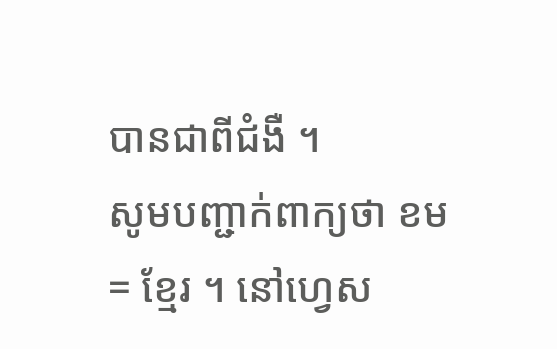បានជាពីជំងឺ ។
សូមបញ្ជាក់ពាក្យថា ខម = ខ្មែរ ។ នៅហ្វេស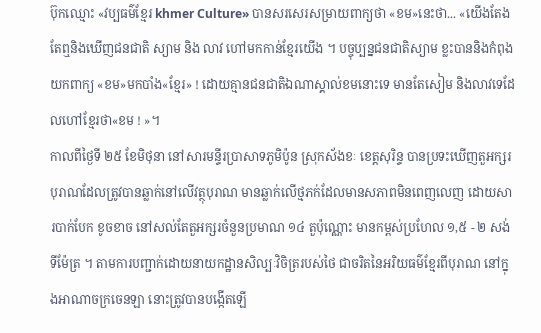ប៊ុកឈ្មោះ «វប្បធម៌ខ្មែរ khmer Culture» បានសរសេរសម្រាយពាក្យថា «ខម»នេះថា... «យើងតែងតែឮនិងឃើញជនជាតិ ស្យាម និង លាវ ហៅមកកាន់ខ្មែរយើង ។ បច្ចុប្បន្នជនជាតិស្យាម ខ្លះបាននិងកំពុងយកពាក្យ «ខម»មកបាំង«ខ្មែរ» ! ដោយគ្មានជនជាតិឯណាស្គាល់ខមនោះទេ មានតែសៀម និងលាវទេដែលហៅខ្មែរថា«ខម ! »។
កាលពីថ្ងៃទី ២៥ ខែមិថុនា នៅសារមន្ទីរប្រាសាទភូមិប៉ូន ស្រុកស័ងខៈ ខេត្តសុរិន្ទ បានប្រទះឃើញតួអក្សរបុរាណដែលត្រូវបានឆ្លាក់នៅលើវត្ថុបុរាណ មានឆ្លាក់លើថ្មភក់ដែលមានសភាពមិនពេញលេញ ដោយសារបាក់បែក ខូចខាច នៅសល់តែតួអក្សរចំនួនប្រមាណ ១៤ តួប៉ុណ្ណោះ មានកម្ពស់ប្រហែល ១,៥ - ២ សង់ទីម៉ែត្រ ។ តាមការបញ្ជាក់ដោយនាយកដ្ឋានសិល្បៈវិចិត្ររបស់ថៃ ជាចរិតនៃអរិយធម៌ខ្មែរពីបុរាណ នៅក្នុងអាណាចក្រចេនឡា នោះត្រូវបានបង្កើតឡើ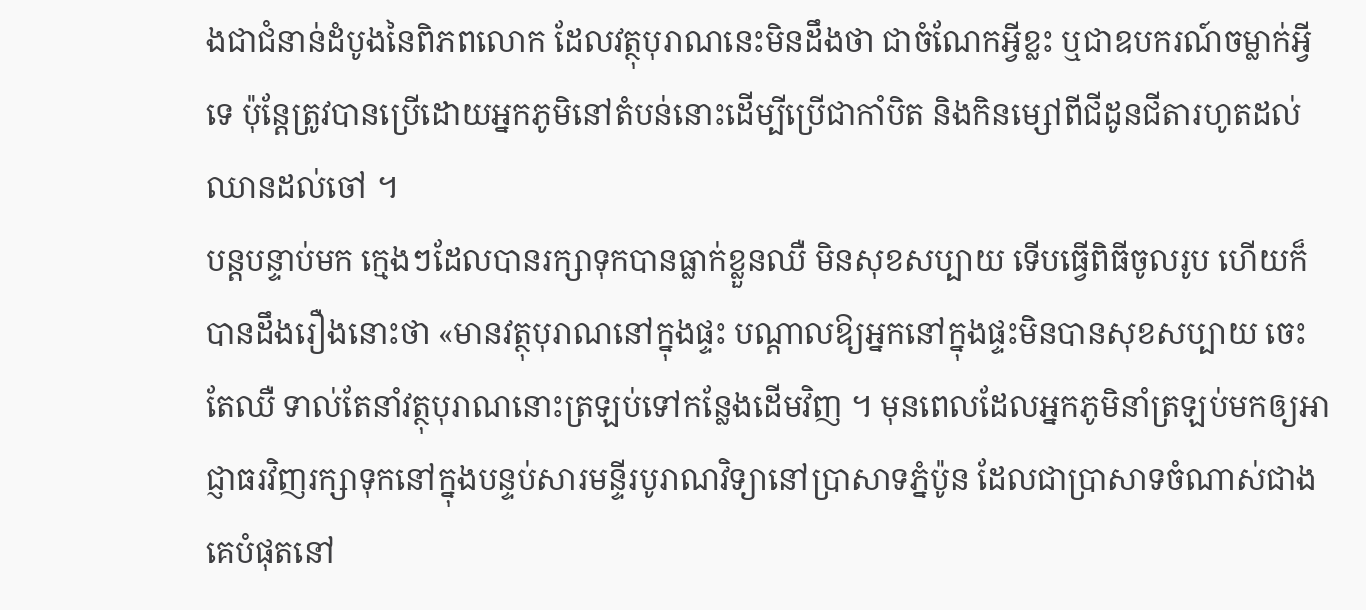ងជាជំនាន់ដំបូងនៃពិភពលោក ដែលវត្ថុបុរាណនេះមិនដឹងថា ជាចំណែកអ្វីខ្លះ ឬជាឧបករណ៍ចម្លាក់អ្វីទេ ប៉ុន្តែត្រូវបានប្រើដោយអ្នកភូមិនៅតំបន់នោះដើម្បីប្រើជាកាំបិត និងកិនម្សៅពីជីដូនជីតារហូតដល់ឈានដល់ចៅ ។
បន្តបន្ទាប់មក ក្មេងៗដែលបានរក្សាទុកបានធ្លាក់ខ្លួនឈឺ មិនសុខសប្បាយ ទើបធ្វើពិធីចូលរូប ហើយក៏បានដឹងរឿងនោះថា «មានវត្ថុបុរាណនៅក្នុងផ្ទះ បណ្តាលឱ្យអ្នកនៅក្នុងផ្ទះមិនបានសុខសប្បាយ ចេះតែឈឺ ទាល់តែនាំវត្ថុបុរាណនោះត្រឡប់ទៅកន្លែងដើមវិញ ។ មុនពេលដែលអ្នកភូមិនាំត្រឡប់មកឲ្យអាជ្ញាធរវិញរក្សាទុកនៅក្នុងបន្ទប់សារមន្ទីរបូរាណវិទ្យានៅប្រាសាទភ្នំប៉ូន ដែលជាប្រាសាទចំណាស់ជាងគេបំផុតនៅ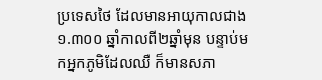ប្រទេសថៃ ដែលមានអាយុកាលជាង ១.៣០០ ឆ្នាំកាលពី២ឆ្នាំមុន បន្ទាប់មកអ្នកភូមិដែលឈឺ ក៏មានសភា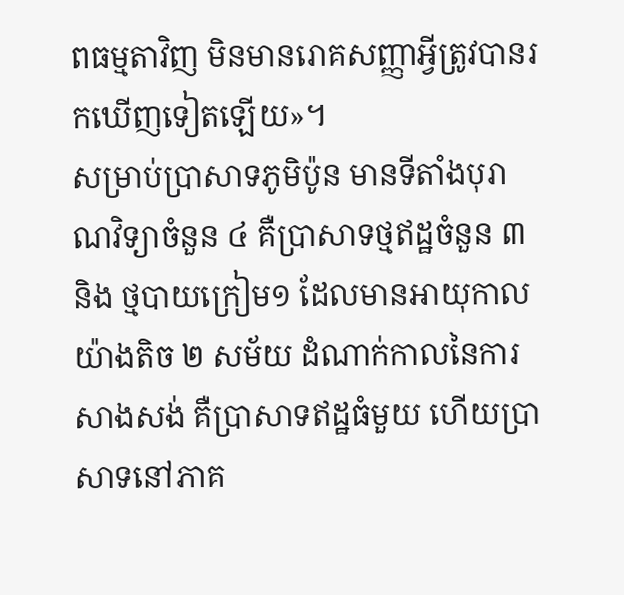ពធម្មតាវិញ មិនមានរោគសញ្ញាអ្វីត្រូវបានរកឃើញទៀតឡើយ»។
សម្រាប់ប្រាសាទភូមិប៉ូន មានទីតាំងបុរាណវិទ្យាចំនួន ៤ គឺប្រាសាទថ្មឥដ្ឋចំនួន ៣ និង ថ្មបាយក្រៀម១ ដែលមានអាយុកាលយ៉ាងតិច ២ សម័យ ដំណាក់កាលនៃការសាងសង់ គឺប្រាសាទឥដ្ឋធំមួយ ហើយប្រាសាទនៅភាគ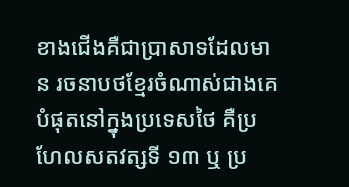ខាងជើងគឺជាប្រាសាទដែលមាន រចនាបថខ្មែរចំណាស់ជាងគេបំផុតនៅក្នុងប្រទេសថៃ គឺប្រហែលសតវត្សទី ១៣ ឬ ប្រ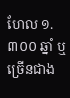ហែល ១.៣០០ ឆ្នាំ ឬច្រើនជាង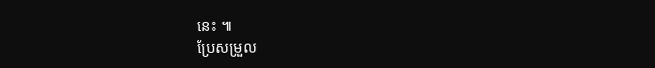នេះ ៕
ប្រែសម្រួល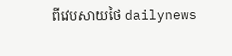ពីវេបសាយថៃ dailynews